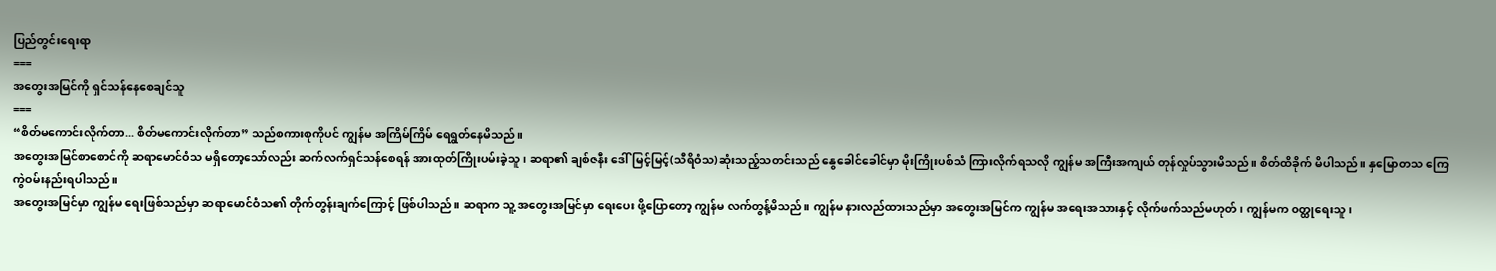ပြည်တွင်းရေးရာ
===
အတွေးအမြင်ကို ရှင်သန်နေစေချင်သူ
===
“စိတ်မကောင်းလိုက်တာ... စိတ်မကောင်းလိုက်တာ” သည်စကားစုကိုပင် ကျွန်မ အကြိမ်ကြိမ် ရေရွတ်နေမိသည်။
အတွေးအမြင်စာစောင်ကို ဆရာမောင်ဝံသ မရှိတော့သော်လည်း ဆက်လက်ရှင်သန်စေရန် အားထုတ်ကြိုးပမ်းခဲ့သူ၊ ဆရာ၏ ချစ်ဇနီး ဒေါ်မြင့်မြင့်(သီရိဝံသ)ဆုံးသည့်သတင်းသည် နွေခေါင်ခေါင်မှာ မိုးကြိုးပစ်သံ ကြားလိုက်ရသလို ကျွန်မ အကြီးအကျယ် တုန်လှုပ်သွားမိသည်။ စိတ်ထိခိုက် မိပါသည်။ နှမြောတသ ကြေကွဲဝမ်းနည်းရပါသည်။
အတွေးအမြင်မှာ ကျွန်မ ရေးဖြစ်သည်မှာ ဆရာမောင်ဝံသ၏ တိုက်တွန်းချက်ကြောင့် ဖြစ်ပါသည်။ ဆရာက သူ့ အတွေးအမြင်မှာ ရေးပေး ဖို့ပြောတော့ ကျွန်မ လက်တွန့်မိသည်။ ကျွန်မ နားလည်ထားသည်မှာ အတွေးအမြင်က ကျွန်မ အရေးအသားနှင့် လိုက်ဖက်သည်မဟုတ်၊ ကျွန်မက ၀တ္ထုရေးသူ၊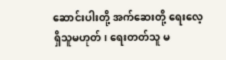ဆောင်းပါးတို့ အက်ဆေးတို့ ရေးလေ့ရှိသူမဟုတ်၊ ရေးတတ်သူ မ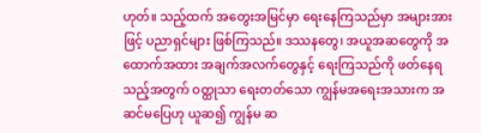ဟုတ်။ သည့်ထက် အတွေးအမြင်မှာ ရေးနေကြသည်မှာ အများအားဖြင့် ပညာရှင်များ ဖြစ်ကြသည်။ ဒဿနတွေ၊ အယူအဆတွေကို အထောက်အထား အချက်အလက်တွေနှင့် ရေးကြသည်ကို ဖတ်နေရသည့်အတွက် ဝတ္ထုသာ ရေးတတ်သော ကျွန်မအရေးအသားက အဆင်မပြေဟု ယူဆ၍ ကျွန်မ ဆ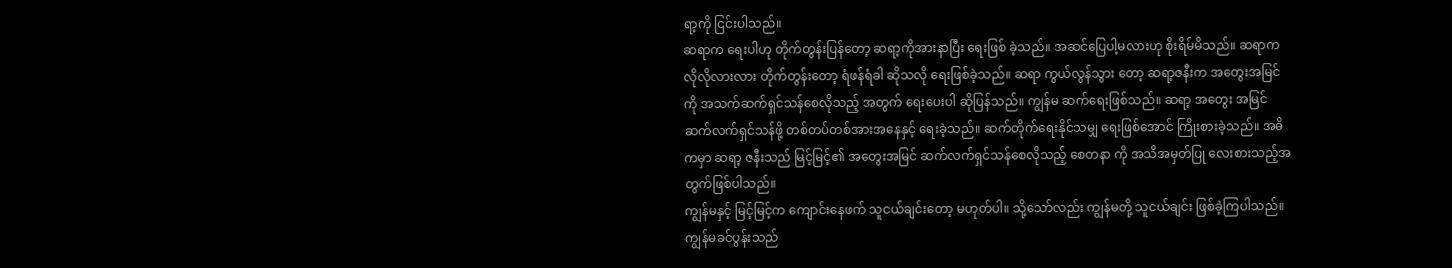ရာ့ကို ငြင်းပါသည်။
ဆရာက ရေးပါဟု တိုက်တွန်းပြန်တော့ ဆရာ့ကိုအားနာပြီး ရေးဖြစ် ခဲ့သည်။ အဆင်ပြေပါ့မလားဟု စိုးရိမ်မိသည်။ ဆရာက လိုလိုလားလား တိုက်တွန်းတော့ ရံဖန်ရံခါ ဆိုသလို ရေးဖြစ်ခဲ့သည်။ ဆရာ ကွယ်လွန်သွား တော့ ဆရာ့ဇနီးက အတွေးအမြင်ကို အသက်ဆက်ရှင်သန်စေလိုသည့် အတွက် ရေးပေးပါ ဆိုပြန်သည်။ ကျွန်မ ဆက်ရေးဖြစ်သည်။ ဆရာ့ အတွေး အမြင် ဆက်လက်ရှင်သန်ဖို့ တစ်တပ်တစ်အားအနေနှင့် ရေးခဲ့သည်။ ဆက်တိုက်ရေးနိုင်သမျှ ရေးဖြစ်အောင် ကြိုးစားခဲ့သည်။ အဓိကမှာ ဆရာ့ ဇနီးသည် မြင့်မြင့်၏ အတွေးအမြင် ဆက်လက်ရှင်သန်စေလိုသည့် စေတနာ ကို အသိအမှတ်ပြု လေးစားသည့်အတွက်ဖြစ်ပါသည်။
ကျွန်မနှင့် မြင့်မြင့်က ကျောင်းနေဖက် သူငယ်ချင်းတော့ မဟုတ်ပါ။ သို့သော်လည်း ကျွန်မတို့ သူငယ်ချင်း ဖြစ်ခဲ့ကြပါသည်။
ကျွန်မခင်ပွန်းသည်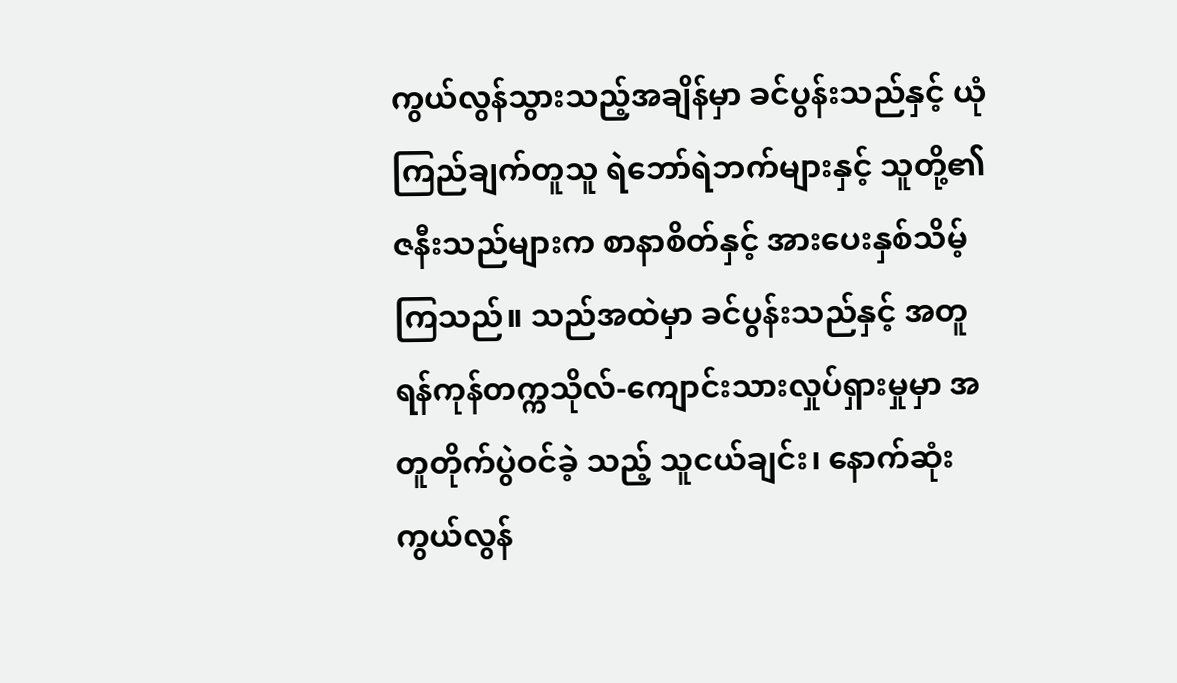ကွယ်လွန်သွားသည့်အချိန်မှာ ခင်ပွန်းသည်နှင့် ယုံကြည်ချက်တူသူ ရဲဘော်ရဲဘက်များနှင့် သူတို့၏ ဇနီးသည်များက စာနာစိတ်နှင့် အားပေးနှစ်သိမ့်ကြသည်။ သည်အထဲမှာ ခင်ပွန်းသည်နှင့် အတူ ရန်ကုန်တက္ကသိုလ်-ကျောင်းသားလှုပ်ရှားမှုမှာ အတူတိုက်ပွဲဝင်ခဲ့ သည့် သူငယ်ချင်း၊ နောက်ဆုံး ကွယ်လွန်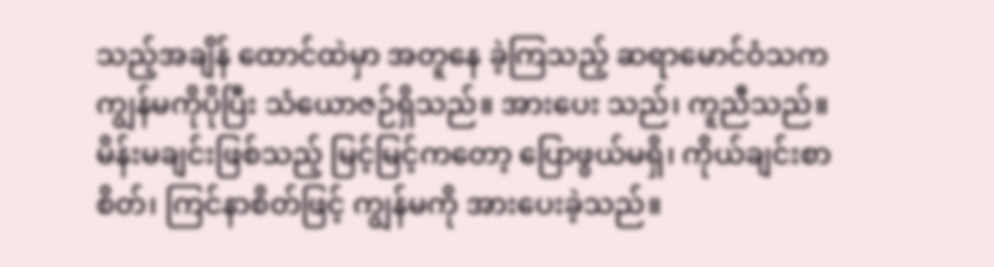သည့်အချိန် ထောင်ထဲမှာ အတူနေ ခဲ့ကြသည့် ဆရာမောင်ဝံသက ကျွန်မကိုပိုပြီး သံယောဇဉ်ရှိသည်။ အားပေး သည်၊ ကူညီသည်။ မိန်းမချင်းဖြစ်သည့် မြင့်မြင့်ကတော့ ပြောဖွယ်မရှိ၊ ကိုယ်ချင်းစာစိတ်၊ ကြင်နာစိတ်ဖြင့် ကျွန်မကို အားပေးခဲ့သည်။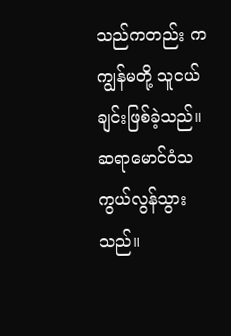သည်ကတည်း က ကျွန်မတို့ သူငယ်ချင်းဖြစ်ခဲ့သည်။
ဆရာမောင်ဝံသ ကွယ်လွန်သွားသည်။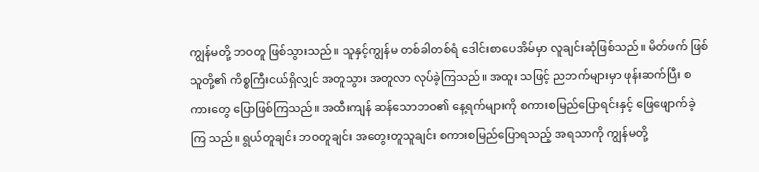ကျွန်မတို့ ဘဝတူ ဖြစ်သွားသည်။ သူနှင့်ကျွန်မ တစ်ခါတစ်ရံ ဒေါင်းစာပေအိမ်မှာ လူချင်းဆုံဖြစ်သည်။ မိတ်ဖက် ဖြစ်သူတို့၏ ကိစ္စကြီးငယ်ရှိလျှင် အတူသွား အတူလာ လုပ်ခဲ့ကြသည်။ အထူး သဖြင့် ညဘက်များမှာ ဖုန်းဆက်ပြီး စကားတွေ ပြောဖြစ်ကြသည်။ အထီးကျန် ဆန်သောဘဝ၏ နေ့ရက်များကို စကားစမြည်ပြောရင်းနှင့် ဖြေဖျောက်ခဲ့ကြ သည်။ ရွယ်တူချင်း ဘဝတူချင်း အတွေးတူသူချင်း စကားစမြည်ပြောရသည့် အရသာကို ကျွန်မတို့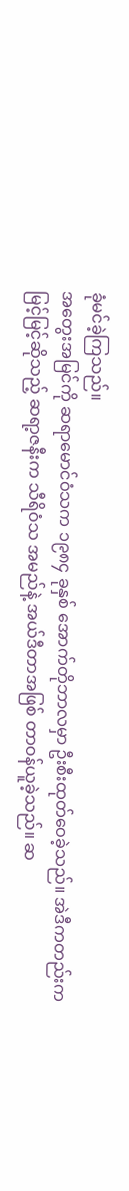ခုံမင်ခဲ့ကြသည်။
အတွေးအမြင်ကို ဆရာမောင်ဝံသက ၁၉၈၄ ခုနှစ် အောက်တိုဘာလမှာ ဦးစီးထုတ်ဝေခဲ့သည်။ အဲဒီကတည်းက မြင့်မြင့်ဆိုသည့် ဆရာ့ဇနီးက သီရိဝံသ အမည်နဲ့ အယ်ဒီတာအဖြစ် တာဝန်ယူခဲ့သည်။ ဆ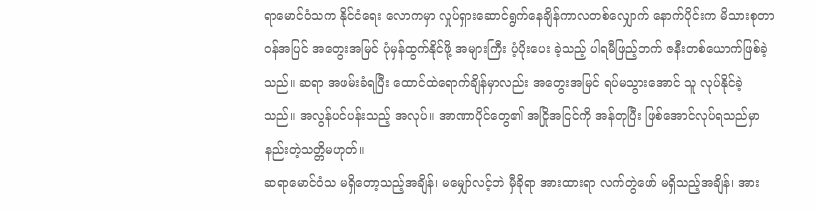ရာမောင်ဝံသက နိုင်ငံရေး လောကမှာ လှုပ်ရှားဆောင်ရွက်နေချိန်ကာလတစ်လျှောက် နောက်ပိုင်းက မိသားစုတာဝန်အပြင် အတွေးအမြင် ပုံမှန်ထွက်နိုင်ဖို့ အများကြီး ပံ့ပိုးပေး ခဲ့သည့် ပါရမီဖြည့်ဘက် ဇနီးတစ်ယောက်ဖြစ်ခဲ့သည်။ ဆရာ အဖမ်းခံရပြီး ထောင်ထဲရောက်ချိန်မှာလည်း အတွေးအမြင် ရပ်မသွားအောင် သူ လုပ်နိုင်ခဲ့ သည်။ အလွန်ပင်ပန်းသည့် အလုပ်။ အာဏာပိုင်တွေ၏ အငြိုအငြင်ကို အန်တုပြီး ဖြစ်အောင်လုပ်ရသည်မှာ နည်းတဲ့သတ္တိမဟုတ်။
ဆရာမောင်ဝံသ မရှိတော့သည့်အချိန်၊ မမျှော်လင့်ဘဲ မှီခိုရာ အားထားရာ လက်တွဲဖော် မရှိသည့်အချိန်၊ အား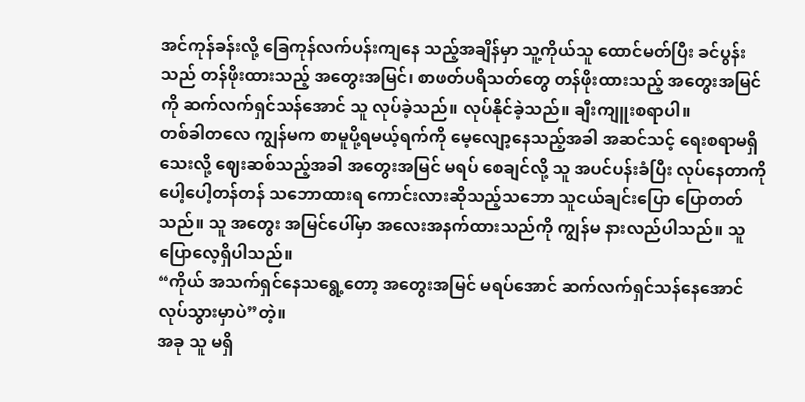အင်ကုန်ခန်းလို့ ခြေကုန်လက်ပန်းကျနေ သည့်အချိန်မှာ သူ့ကိုယ်သူ ထောင်မတ်ပြီး ခင်ပွန်းသည် တန်ဖိုးထားသည့် အတွေးအမြင်၊ စာဖတ်ပရိသတ်တွေ တန်ဖိုးထားသည့် အတွေးအမြင်ကို ဆက်လက်ရှင်သန်အောင် သူ လုပ်ခဲ့သည်။ လုပ်နိုင်ခဲ့သည်။ ချီးကျူးစရာပါ။
တစ်ခါတလေ ကျွန်မက စာမူပို့ရမယ့်ရက်ကို မေ့လျော့နေသည့်အခါ အဆင်သင့် ရေးစရာမရှိသေးလို့ ဈေးဆစ်သည့်အခါ အတွေးအမြင် မရပ် စေချင်လို့ သူ အပင်ပန်းခံပြီး လုပ်နေတာကို ပေါ့ပေါ့တန်တန် သဘောထားရ ကောင်းလားဆိုသည့်သဘော သူငယ်ချင်းပြော ပြောတတ်သည်။ သူ အတွေး အမြင်ပေါ်မှာ အလေးအနက်ထားသည်ကို ကျွန်မ နားလည်ပါသည်။ သူ ပြောလေ့ရှိပါသည်။
“ကိုယ် အသက်ရှင်နေသရွေ့တော့ အတွေးအမြင် မရပ်အောင် ဆက်လက်ရှင်သန်နေအောင် လုပ်သွားမှာပဲ”တဲ့။
အခု သူ မရှိ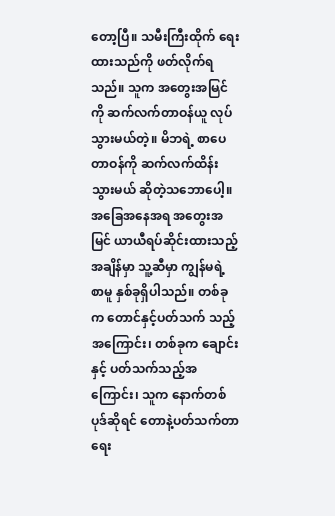တော့ပြီ။ သမီးကြီးထိုက် ရေးထားသည်ကို ဖတ်လိုက်ရ သည်။ သူက အတွေးအမြင်ကို ဆက်လက်တာဝန်ယူ လုပ်သွားမယ်တဲ့။ မိဘရဲ့ စာပေတာဝန်ကို ဆက်လက်ထိန်းသွားမယ် ဆိုတဲ့သဘောပေါ့။
အခြေအနေအရ အတွေးအမြင် ယာယီရပ်ဆိုင်းထားသည့် အချိန်မှာ သူ့ဆီမှာ ကျွန်မရဲ့ စာမူ နှစ်ခုရှိပါသည်။ တစ်ခုက တောင်နှင့်ပတ်သက် သည့်အကြောင်း၊ တစ်ခုက ချောင်းနှင့် ပတ်သက်သည့်အကြောင်း၊ သူက နောက်တစ်ပုဒ်ဆိုရင် တောနဲ့ပတ်သက်တာ ရေး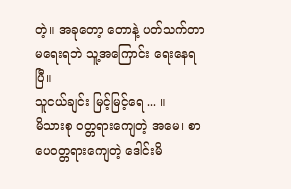တဲ့။ အခုတော့ တောနဲ့ ပတ်သက်တာ မရေးရဘဲ သူ့အကြောင်း ရေးနေရပြီ။
သူငယ်ချင်း မြင့်မြင့်ရေ ... ။
မိသားစု ဝတ္တရားကျေတဲ့ အမေ၊ စာပေဝတ္တရားကျေတဲ့ ဒေါင်းမိ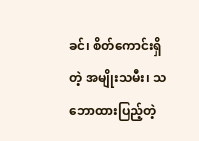ခင်၊ စိတ်ကောင်းရှိတဲ့ အမျိုးသမီး၊ သဘောထားပြည့်တဲ့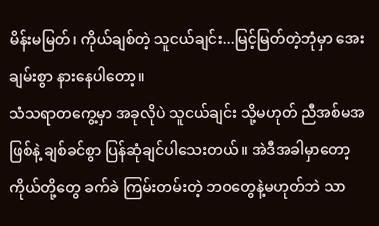မိန်းမမြတ်၊ ကိုယ်ချစ်တဲ့ သူငယ်ချင်း...မြင့်မြတ်တဲ့ဘုံမှာ အေးချမ်းစွာ နားနေပါတော့။
သံသရာတကွေ့မှာ အခုလိုပဲ သူငယ်ချင်း သို့မဟုတ် ညီအစ်မအဖြစ်နဲ့ ချစ်ခင်စွာ ပြန်ဆုံချင်ပါသေးတယ်။ အဲဒီအခါမှာတော့ ကိုယ်တို့တွေ ခက်ခဲ ကြမ်းတမ်းတဲ့ ဘဝတွေနဲ့မဟုတ်ဘဲ သာ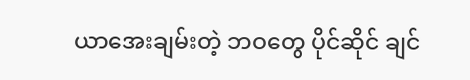ယာအေးချမ်းတဲ့ ဘဝတွေ ပိုင်ဆိုင် ချင်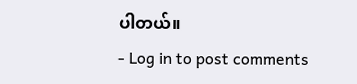ပါတယ်။
- Log in to post comments